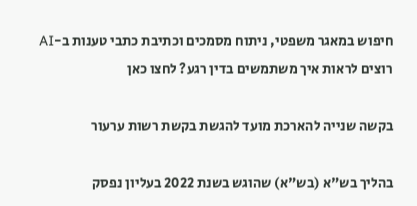חיפוש במאגר משפטי, ניתוח מסמכים וכתיבת כתבי טענות ב-AI
רוצים לראות איך משתמשים בדין רגע? לחצו כאן

בקשה שנייה להארכת מועד להגשת בקשת רשות ערעור

בהליך בש"א (בש"א) שהוגש בשנת 2022 בעליון נפסק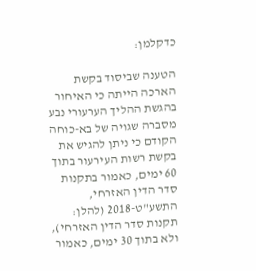כדקלמן:

הטענה שביסוד בקשת הארכה הייתה כי האיחור בהגשת ההליך הערעורי נבע מסברה שגויה של בא-כוחה הקודם כי ניתן להגיש את בקשת רשות העירעור בתוך 60 ימים, כאמור בתקנות סדר הדין האזרחי, התשע"ט-2018 (להלן: תקנות סדר הדין האזרחי), ולא בתוך 30 ימים, כאמור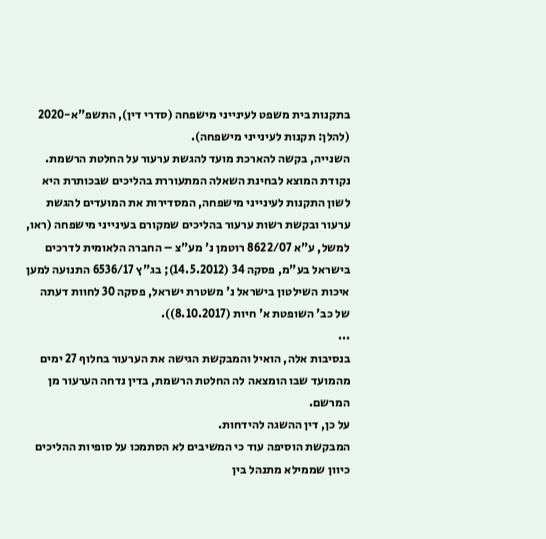בתקנות בית משפט לעינייני מישפחה (סדרי דין), התשפ"א-2020 (להלן: תקנות לעינייני מישפחה).
השנייה, בקשה להארכת מועד להגשת ערעור על החלטת הרשמת.
נקודת המוצא לבחינת השאלה המתעוררת בהליכים שבכותרת היא לשון התקנות לעינייני מישפחה, המסדירות את המועדים להגשת ערעור ובקשת רשות ערעור בהליכים שמקורם בעינייני מישפחה (ראו, למשל, ע"א 8622/07 רוטמן נ' מע"צ – החברה הלאומית לדרכים בישראל בע"מ, פסקה 34 (14.5.2012); בג"ץ 6536/17 התנועה למען איכות השילטון בישראל נ' משטרת ישראל, פסקה 30 לחוות דעתה של כב' השופטת א' חיות (8.10.2017)).
...
בנסיבות אלה, הואיל והמבקשת הגישה את הערעור בחלוף 27 ימים מהמועד שבו הומצאה לה החלטת הרשמת, בדין נדחה הערעור מן המרשם.
על כן, דין ההשגה להידחות.
המבקשת הוסיפה עוד כי המשיבים לא הסתמכו על סופיות ההליכים כיוון שממילא מתנהל בין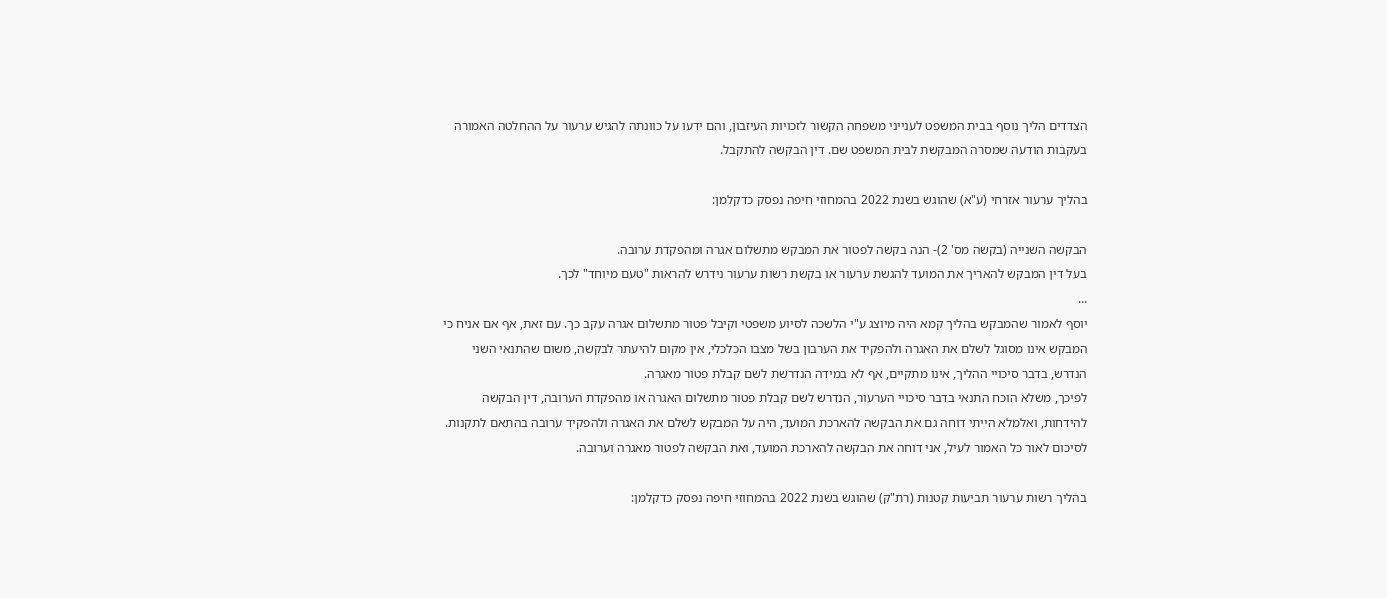הצדדים הליך נוסף בבית המשפט לענייני משפחה הקשור לזכויות העיזבון, והם ידעו על כוונתה להגיש ערעור על ההחלטה האמורה בעקבות הודעה שמסרה המבקשת לבית המשפט שם. דין הבקשה להתקבל.

בהליך ערעור אזרחי (ע"א) שהוגש בשנת 2022 בהמחוזי חיפה נפסק כדקלמן:

הבקשה השנייה (בקשה מס' 2)- הנה בקשה לפטור את המבקש מתשלום אגרה ומהפקדת ערובה.
בעל דין המבקש להאריך את המועד להגשת ערעור או בקשת רשות ערעור נידרש להראות "טעם מיוחד" לכך.
...
יוסף לאמור שהמבקש בהליך קמא היה מיוצג ע"י הלשכה לסיוע משפטי וקיבל פטור מתשלום אגרה עקב כך. עם זאת, אף אם אניח כי המבקש אינו מסוגל לשלם את האגרה ולהפקיד את הערבון בשל מצבו הכלכלי, אין מקום להיעתר לבקשה, משום שהתנאי השני הנדרש, בדבר סיכויי ההליך, אינו מתקיים, אף לא במידה הנדרשת לשם קבלת פטור מאגרה.
לפיכך, משלא הוכח התנאי בדבר סיכויי הערעור, הנדרש לשם קבלת פטור מתשלום האגרה או מהפקדת הערובה, דין הבקשה להידחות, ואלמלא הייתי דוחה גם את הבקשה להארכת המועד, היה על המבקש לשלם את האגרה ולהפקיד ערובה בהתאם לתקנות.
לסיכום לאור כל האמור לעיל, אני דוחה את הבקשה להארכת המועד, ואת הבקשה לפטור מאגרה וערובה.

בהליך רשות ערעור תביעות קטנות (רת"ק) שהוגש בשנת 2022 בהמחוזי חיפה נפסק כדקלמן: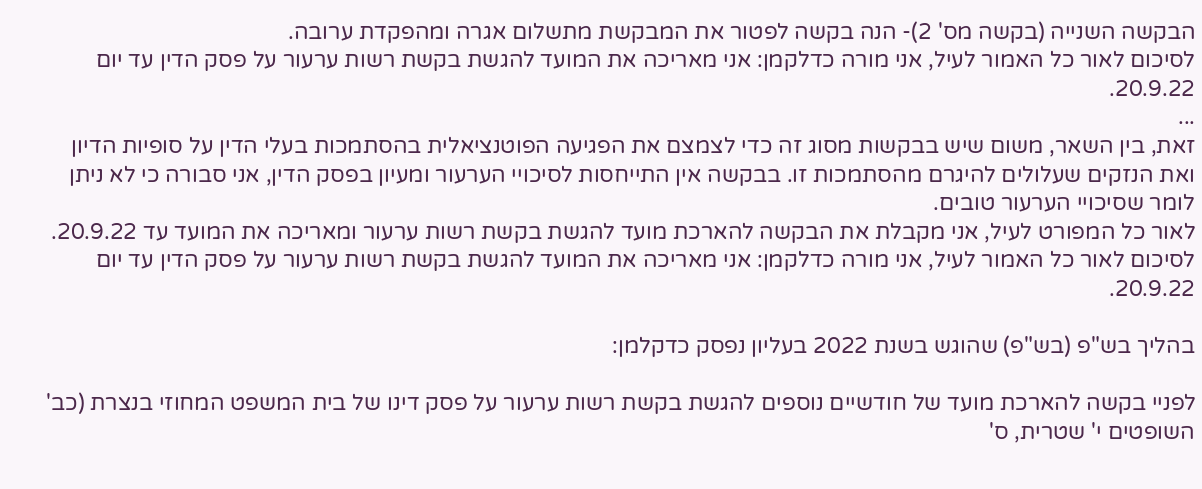הבקשה השנייה (בקשה מס' 2)- הנה בקשה לפטור את המבקשת מתשלום אגרה ומהפקדת ערובה.
לסיכום לאור כל האמור לעיל, אני מורה כדלקמן: אני מאריכה את המועד להגשת בקשת רשות ערעור על פסק הדין עד יום 20.9.22.
...
זאת, בין השאר, משום שיש בבקשות מסוג זה כדי לצמצם את הפגיעה הפוטנציאלית בהסתמכות בעלי הדין על סופיות הדיון ואת הנזקים שעלולים להיגרם מהסתמכות זו. בבקשה אין התייחסות לסיכויי הערעור ומעיון בפסק הדין, אני סבורה כי לא ניתן לומר שסיכויי הערעור טובים.
לאור כל המפורט לעיל, אני מקבלת את הבקשה להארכת מועד להגשת בקשת רשות ערעור ומאריכה את המועד עד 20.9.22.
לסיכום לאור כל האמור לעיל, אני מורה כדלקמן: אני מאריכה את המועד להגשת בקשת רשות ערעור על פסק הדין עד יום 20.9.22.

בהליך בש"פ (בש"פ) שהוגש בשנת 2022 בעליון נפסק כדקלמן:

לפניי בקשה להארכת מועד של חודשיים נוספים להגשת בקשת רשות ערעור על פסק דינו של בית המשפט המחוזי בנצרת (כב' השופטים י' שטרית, ס'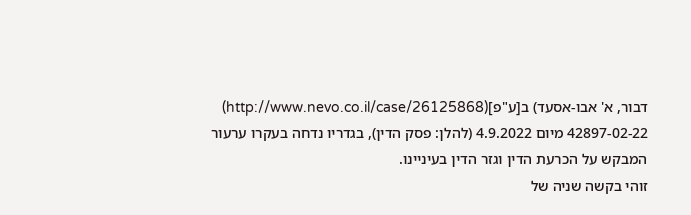דבור, א' אבו-אסעד) ב[ע"פ](http://www.nevo.co.il/case/26125868) 42897-02-22 מיום 4.9.2022 (להלן: פסק הדין), בגדריו נדחה בעקרו ערעור המבקש על הכרעת הדין וגזר הדין בעיניינו.
זוהי בקשה שניה של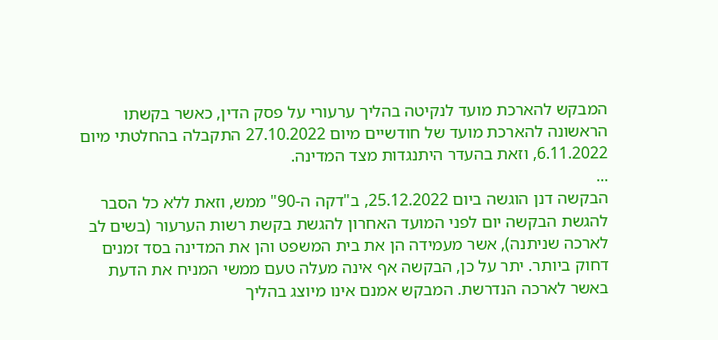המבקש להארכת מועד לנקיטה בהליך ערעורי על פסק הדין, כאשר בקשתו הראשונה להארכת מועד של חודשיים מיום 27.10.2022 התקבלה בהחלטתי מיום 6.11.2022, וזאת בהעדר היתנגדות מצד המדינה.
...
הבקשה דנן הוגשה ביום 25.12.2022, ב"דקה ה-90" ממש, וזאת ללא כל הסבר להגשת הבקשה יום לפני המועד האחרון להגשת בקשת רשות הערעור (בשים לב לארכה שניתנה), אשר מעמידה הן את בית המשפט והן את המדינה בסד זמנים דחוק ביותר. יתר על כן, הבקשה אף אינה מעלה טעם ממשי המניח את הדעת באשר לארכה הנדרשת. המבקש אמנם אינו מיוצג בהליך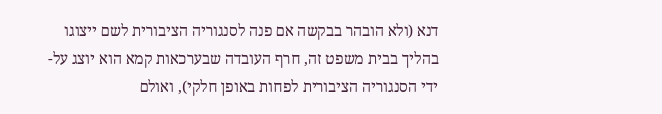דנא (ולא הובהר בבקשה אם פנה לסנגוריה הציבורית לשם ייצוגו בהליך בבית משפט זה, חרף העובדה שבערכאות קמא הוא יוצג על-ידי הסנגוריה הציבורית לפחות באופן חלקי), ואולם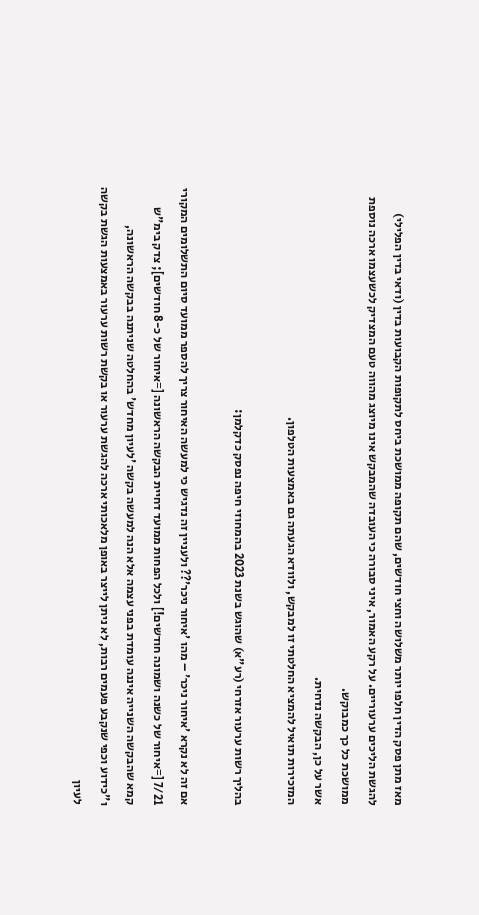מאז מתן פסק הדין חלפו יותר משלושה וחצי חודשים, שהם תקופה ממושכת ביחס לתקופות הקבועות בדין (ודאי בדין הפלילי) להגשת הליכים ערעוריים. על רקע האמור, איני סבורה כי העובדה שהמבקש אינו מיוצג מהווה טעם המצדיק לכשעצמו ארכה נוספת ממושכת כל כך כמבוקש.
אשר על כן, הבקשה נדחית.
המזכירות תואיל להמציא החלטתי זו למבקש, ולוודא הגעתה גם באמצעות הטלפון.

בהליך רשות ערעור אזרחי (רע"א) שהוגש בשנת 2023 בהמחוזי חיפה נפסק כדקלמן:

אם זה לא נקרא 'איחור ניכר' – מהו 'איחור ניכר'?? ולעניין זה נדגיש כי למעשה האיחור צריך להספר ממועד סיום התשלומים המקורי 7/21 [=איחור של כשנה ושמונה חודשים!] ולכל הפחות ממועד דחיית הבקשה הראשונה [=איחור של כ-8 חודשים]; צדק בימ"ש קמא שהבקשה השנייה איננה עומדת בפני עצמה אלא הנה למעשה בקשה 'לעיון מחדש' בהחלטה שניתנה בבקשה הראשונה, ו"כידוע וכפי שנקבע פעמים רבות, לא ניתן לייצר באופן מלאכותי ארכה להגשת ערעור או בקשת רשות ערעור באמצעות הגשת בקשה לעיון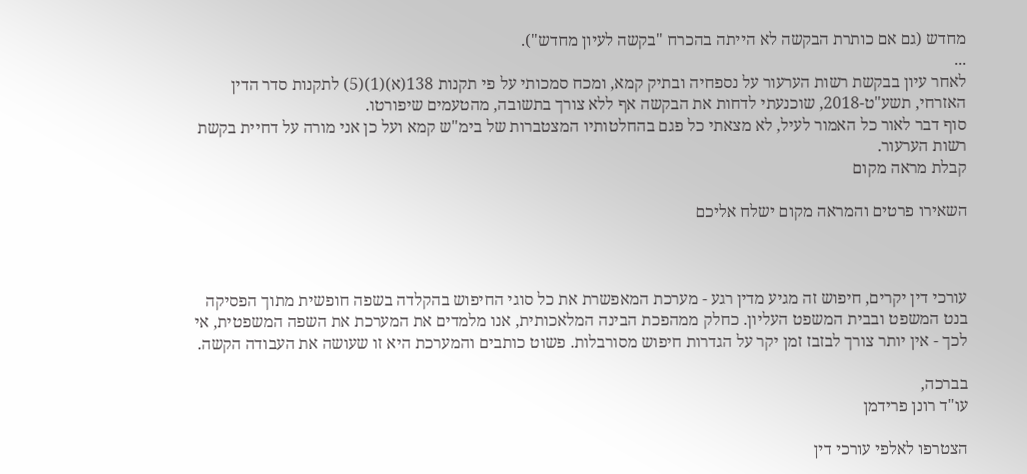מחדש (גם אם כותרת הבקשה לא הייתה בהכרח "בקשה לעיון מחדש").
...
לאחר עיון בבקשת רשות הערעור על נספחיה ובתיק קמא, ומכח סמכותי על פי תקנות 138(א)(1)(5) לתקנות סדר הדין האזרחי, תשע"ט-2018, שוכנעתי לדחות את הבקשה אף ללא צורך בתשובה, מהטעמים שיפורטו.
סוף דבר לאור כל האמור לעיל, לא מצאתי כל פגם בהחלטותיו המצטברות של בימ"ש קמא ועל כן אני מורה על דחיית בקשת רשות הערעור.
קבלת מראה מקום

השאירו פרטים והמראה מקום ישלח אליכם



עורכי דין יקרים, חיפוש זה מגיע מדין רגע - מערכת המאפשרת את כל סוגי החיפוש בהקלדה בשפה חופשית מתוך הפסיקה בנט המשפט ובבית המשפט העליון. כחלק ממהפכת הבינה המלאכותית, אנו מלמדים את המערכת את השפה המשפטית, אי לכך - אין יותר צורך לבזבז זמן יקר על הגדרות חיפוש מסורבלות. פשוט כותבים והמערכת היא זו שעושה את העבודה הקשה.

בברכה,
עו"ד רונן פרידמן

הצטרפו לאלפי עורכי דין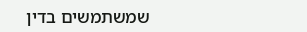שמשתמשים בדין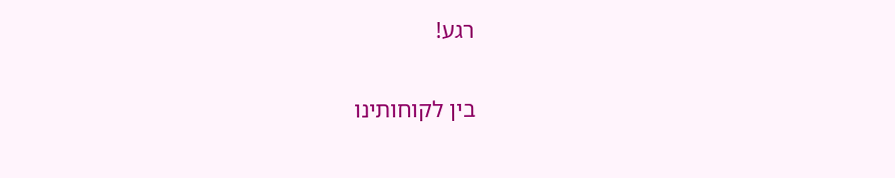רגע!

בין לקוחותינו